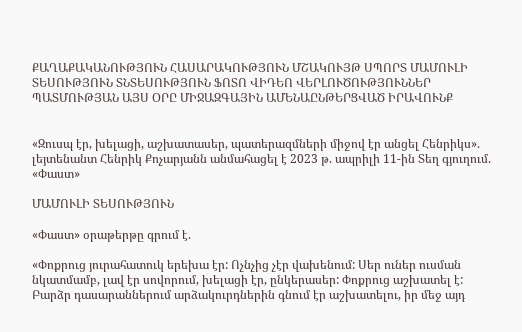ՔԱՂԱՔԱԿԱՆՈՒԹՅՈՒՆ ՀԱՍԱՐԱԿՈՒԹՅՈՒՆ ՄՇԱԿՈՒՅԹ ՍՊՈՐՏ ՄԱՄՈՒԼԻ ՏԵՍՈՒԹՅՈՒՆ ՏՆՏԵՍՈՒԹՅՈՒՆ ՖՈՏՈ ՎԻԴԵՈ ՎԵՐԼՈՒԾՈՒԹՅՈՒՆՆԵՐ ՊԱՏՄՈՒԹՅԱՆ ԱՅՍ ՕՐԸ ՄԻՋԱԶԳԱՅԻՆ ԱՄԵՆԱԸՆԹԵՐՑՎԱԾ ԻՐԱՎՈՒՆՔ


«Զուսպ էր, խելացի, աշխատասեր, պատերազմների միջով էր անցել Հենրիկս». լեյտենանտ Հենրիկ Քոչարյանն անմահացել է 2023 թ. ապրիլի 11-ին Տեղ գյուղում. «Փաստ»

ՄԱՄՈՒԼԻ ՏԵՍՈՒԹՅՈՒՆ

«Փաստ» օրաթերթը գրում է.

«Փոքրուց յուրահատուկ երեխա էր: Ոչնչից չէր վախենում: Սեր ուներ ուսման նկատմամբ, լավ էր սովորում, խելացի էր, ընկերասեր: Փոքրուց աշխատել է: Բարձր դասարաններում արձակուրդներին գնում էր աշխատելու, իր մեջ այդ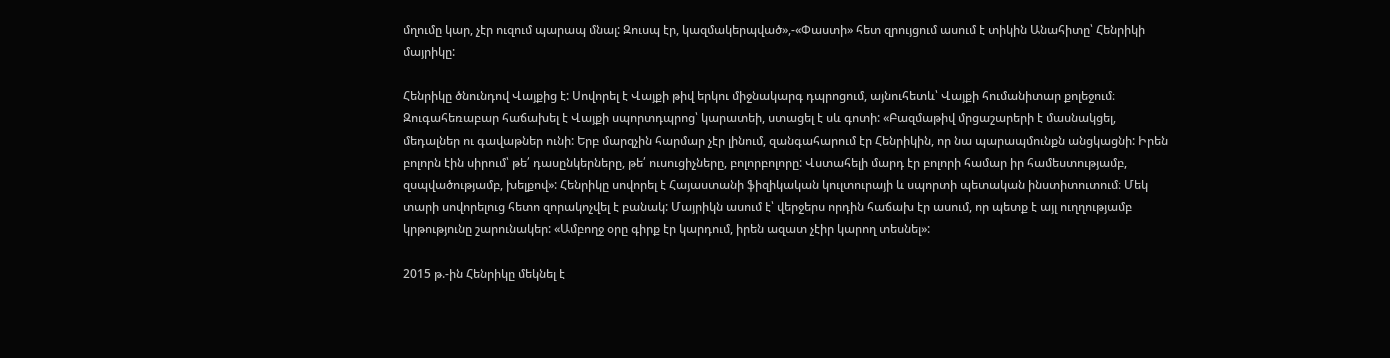մղումը կար, չէր ուզում պարապ մնալ: Զուսպ էր, կազմակերպված»,-«Փաստի» հետ զրույցում ասում է տիկին Անահիտը՝ Հենրիկի մայրիկը:

Հենրիկը ծնունդով Վայքից է: Սովորել է Վայքի թիվ երկու միջնակարգ դպրոցում, այնուհետև՝ Վայքի հումանիտար քոլեջում։ Զուգահեռաբար հաճախել է Վայքի սպորտդպրոց՝ կարատեի, ստացել է սև գոտի: «Բազմաթիվ մրցաշարերի է մասնակցել, մեդալներ ու գավաթներ ունի: Երբ մարզչին հարմար չէր լինում, զանգահարում էր Հենրիկին, որ նա պարապմունքն անցկացնի: Իրեն բոլորն էին սիրում՝ թե՛ դասընկերները, թե՛ ուսուցիչները, բոլորբոլորը: Վստահելի մարդ էր բոլորի համար իր համեստությամբ, զսպվածությամբ, խելքով»: Հենրիկը սովորել է Հայաստանի ֆիզիկական կուլտուրայի և սպորտի պետական ինստիտուտում։ Մեկ տարի սովորելուց հետո զորակոչվել է բանակ: Մայրիկն ասում է՝ վերջերս որդին հաճախ էր ասում, որ պետք է այլ ուղղությամբ կրթությունը շարունակեր: «Ամբողջ օրը գիրք էր կարդում, իրեն ազատ չէիր կարող տեսնել»:

2015 թ.-ին Հենրիկը մեկնել է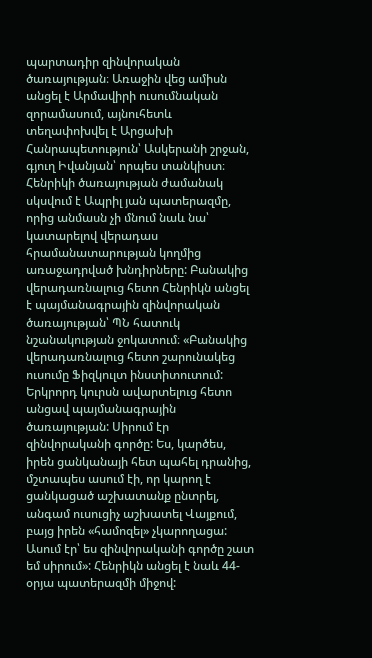պարտադիր զինվորական ծառայության։ Առաջին վեց ամիսն անցել է Արմավիրի ուսումնական զորամասում, այնուհետև տեղափոխվել է Արցախի Հանրապետություն՝ Ասկերանի շրջան, գյուղ Իվանյան՝ որպես տանկիստ։ Հենրիկի ծառայության ժամանակ սկսվում է Ապրիլ յան պատերազմը, որից անմասն չի մնում նաև նա՝ կատարելով վերադաս հրամանատարության կողմից առաջադրված խնդիրները: Բանակից վերադառնալուց հետո Հենրիկն անցել է պայմանագրային զինվորական ծառայության՝ ՊՆ հատուկ նշանակության ջոկատում։ «Բանակից վերադառնալուց հետո շարունակեց ուսումը Ֆիզկուլտ ինստիտուտում: Երկրորդ կուրսն ավարտելուց հետո անցավ պայմանագրային ծառայության: Սիրում էր զինվորականի գործը: Ես, կարծես, իրեն ցանկանայի հետ պահել դրանից, մշտապես ասում էի, որ կարող է ցանկացած աշխատանք ընտրել, անգամ ուսուցիչ աշխատել Վայքում, բայց իրեն «համոզել» չկարողացա: Ասում էր՝ ես զինվորականի գործը շատ եմ սիրում»: Հենրիկն անցել է նաև 44-օրյա պատերազմի միջով: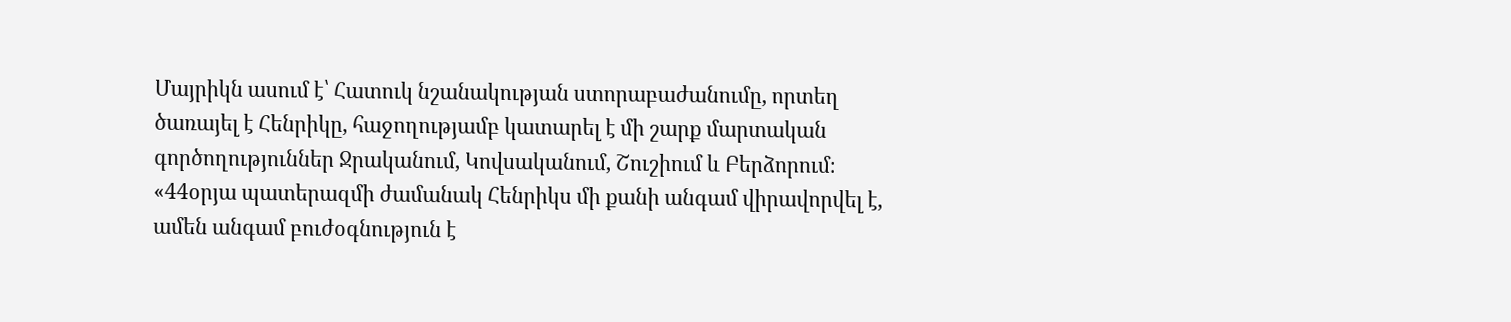Մայրիկն ասում է՝ Հատուկ նշանակության ստորաբաժանումը, որտեղ ծառայել է Հենրիկը, հաջողությամբ կատարել է մի շարք մարտական գործողություններ Ջրականում, Կովսականում, Շուշիում և Բերձորում։ «44օրյա պատերազմի ժամանակ Հենրիկս մի քանի անգամ վիրավորվել է, ամեն անգամ բուժօգնություն է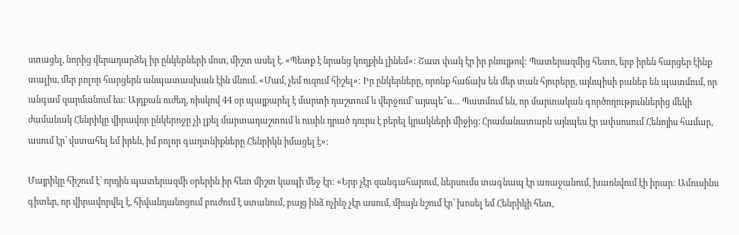ստացել, նորից վերադարձել իր ընկերների մոտ, միշտ ասել է. «Պետք է նրանց կողքին լինեմ»: Շատ փակ էր իր բնույթով: Պատերազմից հետո, երբ իրեն հարցեր էինք տալիս, մեր բոլոր հարցերն անպատասխան էին մնում. «Մամ, չեմ ուզում հիշել»: Իր ընկերները, որոնք հաճախ են մեր տան հյուրերը, այնպիսի բաներ են պատմում, որ անգամ զարմանում ես: Այդքան ուժեղ, ռիսկով 44 օր պայքարել է մարտի դաշտում և վերջում՝ այսպե՞ս… Պատմում են, որ մարտական գործողություններից մեկի ժամանակ Հենրիկը վիրավոր ընկերոջը չի լքել մարտադաշտում և ուսին դրած դուրս է բերել կրակների միջից։ Հրամանատարն այնպես էր ափսոսում Հենոյիս համար, ասում էր՝ վստահել եմ իրեն, իմ բոլոր գաղտնիքները Հենրիկն իմացել է»:

Մայրիկը հիշում է՝ որդին պատերազմի օրերին իր հետ միշտ կապի մեջ էր: «Երբ չէր զանգահարում, ներսումս տագնապ էր առաջանում, խառնվում էի իրար: Ամուսինս գիտեր, որ վիրավորվել է, հիվանդանոցում բուժում է ստանում, բայց ինձ ոչինչ չէր ասում, միայն նշում էր՝ խոսել եմ Հենրիկի հետ,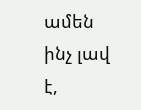ամեն ինչ լավ է,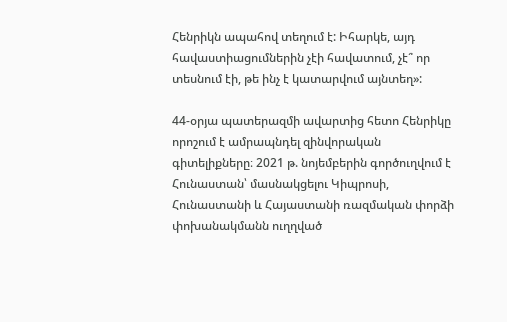Հենրիկն ապահով տեղում է: Իհարկե, այդ հավաստիացումներին չէի հավատում, չէ՞ որ տեսնում էի, թե ինչ է կատարվում այնտեղ»:

44-օրյա պատերազմի ավարտից հետո Հենրիկը որոշում է ամրապնդել զինվորական գիտելիքները։ 2021 թ. նոյեմբերին գործուղվում է Հունաստան՝ մասնակցելու Կիպրոսի, Հունաստանի և Հայաստանի ռազմական փորձի փոխանակմանն ուղղված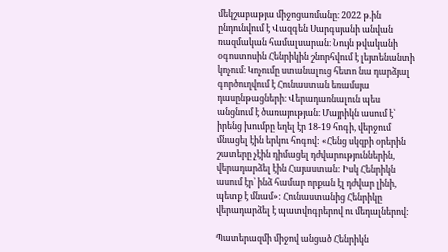մեկշաբաթյա միջոցառմանը։ 2022 թ.ին ընդունվում է Վազգեն Սարգսյանի անվան ռազմական համալսարան։ Նույն թվականի օգոստոսին Հենրիկին շնորհվում է լեյտենանտի կոչում։ Կոչումը ստանալուց հետո նա դարձյալ գործուղվում է Հունաստան եռամսյա դասընթացների։ Վերադառնալուն պես անցնում է ծառայության։ Մայրիկն ասում է՝ իրենց խումբը եղել էր 18-19 հոգի, վերջում մնացել էին երկու հոգով: «Հենց սկզբի օրերին շատերը չէին դիմացել դժվարություններին, վերադարձել էին Հայաստան: Իսկ Հենրիկն ասում էր՝ ինձ համար որքան էլ դժվար լինի, պետք է մնամ»: Հունաստանից Հենրիկը վերադարձել է պատվոգրերով ու մեդալներով:

Պատերազմի միջով անցած Հենրիկն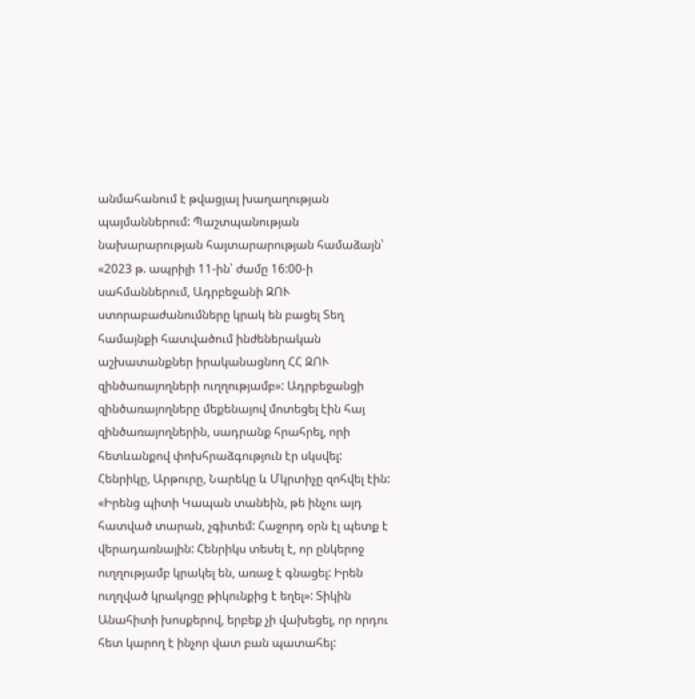անմահանում է թվացյալ խաղաղության պայմաններում: Պաշտպանության նախարարության հայտարարության համաձայն՝ «2023 թ. ապրիլի 11-ին՝ ժամը 16:00-ի սահմաններում, Ադրբեջանի ԶՈՒ ստորաբաժանումները կրակ են բացել Տեղ համայնքի հատվածում ինժեներական աշխատանքներ իրականացնող ՀՀ ԶՈՒ զինծառայողների ուղղությամբ»: Ադրբեջանցի զինծառայողները մեքենայով մոտեցել էին հայ զինծառայողներին, սադրանք հրահրել, որի հետևանքով փոխհրաձգություն էր սկսվել: Հենրիկը, Արթուրը, Նարեկը և Մկրտիչը զոհվել էին: «Իրենց պիտի Կապան տանեին, թե ինչու այդ հատված տարան, չգիտեմ: Հաջորդ օրն էլ պետք է վերադառնային: Հենրիկս տեսել է, որ ընկերոջ ուղղությամբ կրակել են, առաջ է գնացել: Իրեն ուղղված կրակոցը թիկունքից է եղել»: Տիկին Անահիտի խոսքերով, երբեք չի վախեցել, որ որդու հետ կարող է ինչոր վատ բան պատահել: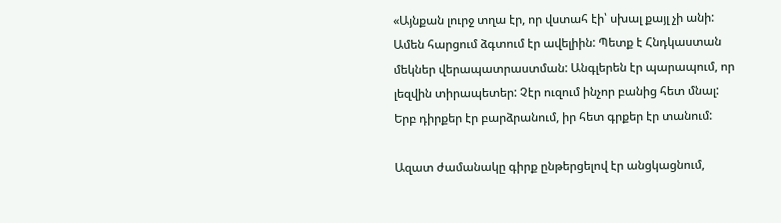«Այնքան լուրջ տղա էր, որ վստահ էի՝ սխալ քայլ չի անի: Ամեն հարցում ձգտում էր ավելիին: Պետք է Հնդկաստան մեկներ վերապատրաստման: Անգլերեն էր պարապում, որ լեզվին տիրապետեր: Չէր ուզում ինչոր բանից հետ մնալ: Երբ դիրքեր էր բարձրանում, իր հետ գրքեր էր տանում:

Ազատ ժամանակը գիրք ընթերցելով էր անցկացնում,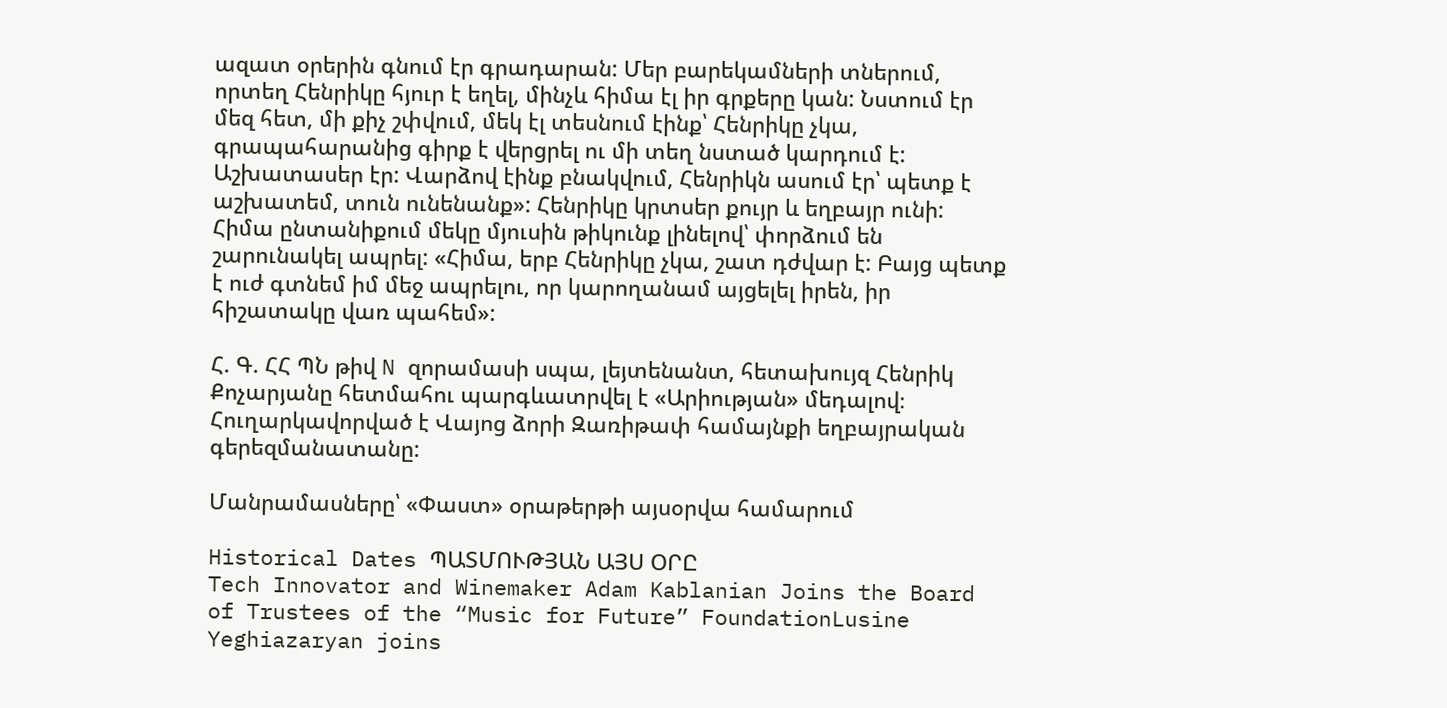ազատ օրերին գնում էր գրադարան: Մեր բարեկամների տներում, որտեղ Հենրիկը հյուր է եղել, մինչև հիմա էլ իր գրքերը կան: Նստում էր մեզ հետ, մի քիչ շփվում, մեկ էլ տեսնում էինք՝ Հենրիկը չկա, գրապահարանից գիրք է վերցրել ու մի տեղ նստած կարդում է: Աշխատասեր էր: Վարձով էինք բնակվում, Հենրիկն ասում էր՝ պետք է աշխատեմ, տուն ունենանք»: Հենրիկը կրտսեր քույր և եղբայր ունի: Հիմա ընտանիքում մեկը մյուսին թիկունք լինելով՝ փորձում են շարունակել ապրել: «Հիմա, երբ Հենրիկը չկա, շատ դժվար է: Բայց պետք է ուժ գտնեմ իմ մեջ ապրելու, որ կարողանամ այցելել իրեն, իր հիշատակը վառ պահեմ»:

Հ. Գ. ՀՀ ՊՆ թիվ N զորամասի սպա, լեյտենանտ, հետախույզ Հենրիկ Քոչարյանը հետմահու պարգևատրվել է «Արիության» մեդալով։ Հուղարկավորված է Վայոց ձորի Զառիթափ համայնքի եղբայրական գերեզմանատանը:

Մանրամասները՝ «Փաստ» օրաթերթի այսօրվա համարում

Historical Dates ՊԱՏՄՈՒԹՅԱՆ ԱՅՍ ՕՐԸ
Tech Innovator and Winemaker Adam Kablanian Joins the Board of Trustees of the “Music for Future” FoundationLusine Yeghiazaryan joins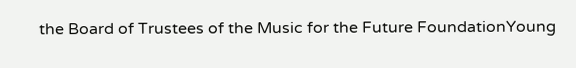the Board of Trustees of the Music for the Future FoundationYoung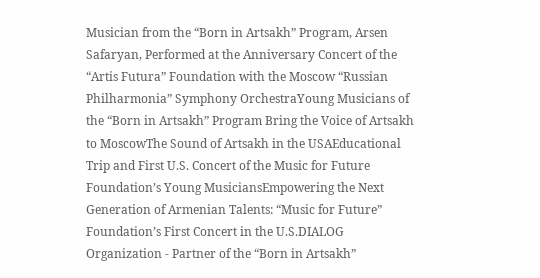Musician from the “Born in Artsakh” Program, Arsen Safaryan, Performed at the Anniversary Concert of the “Artis Futura” Foundation with the Moscow “Russian Philharmonia” Symphony OrchestraYoung Musicians of the “Born in Artsakh” Program Bring the Voice of Artsakh to MoscowThe Sound of Artsakh in the USAEducational Trip and First U.S. Concert of the Music for Future Foundation’s Young MusiciansEmpowering the Next Generation of Armenian Talents: “Music for Future” Foundation’s First Concert in the U.S.DIALOG Organization - Partner of the “Born in Artsakh”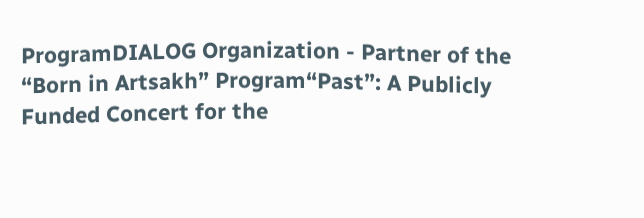ProgramDIALOG Organization - Partner of the “Born in Artsakh” Program“Past”: A Publicly Funded Concert for the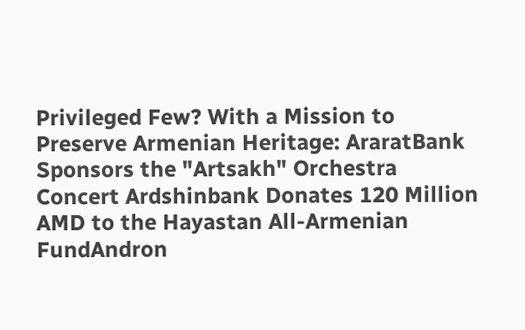Privileged Few? With a Mission to Preserve Armenian Heritage: AraratBank Sponsors the "Artsakh" Orchestra Concert Ardshinbank Donates 120 Million AMD to the Hayastan All-Armenian FundAndron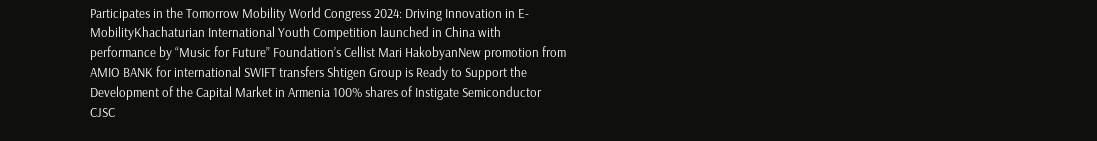Participates in the Tomorrow Mobility World Congress 2024: Driving Innovation in E-MobilityKhachaturian International Youth Competition launched in China with performance by “Music for Future” Foundation’s Cellist Mari HakobyanNew promotion from AMIO BANK for international SWIFT transfers Shtigen Group is Ready to Support the Development of the Capital Market in Armenia 100% shares of Instigate Semiconductor CJSC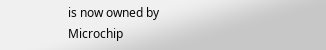is now owned by Microchip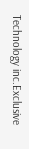Technology inc.Exclusive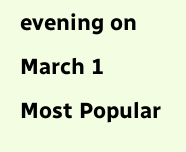evening on March 1
Most Popular